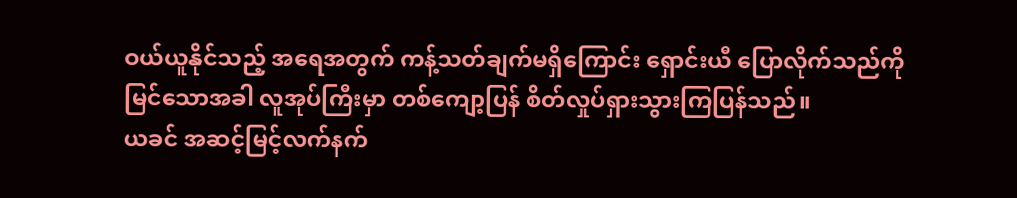ဝယ်ယူနိုင်သည့် အရေအတွက် ကန့်သတ်ချက်မရှိကြောင်း ရှောင်းယီ ပြောလိုက်သည်ကို မြင်သောအခါ လူအုပ်ကြီးမှာ တစ်ကျော့ပြန် စိတ်လှုပ်ရှားသွားကြပြန်သည်။
ယခင် အဆင့်မြင့်လက်နက်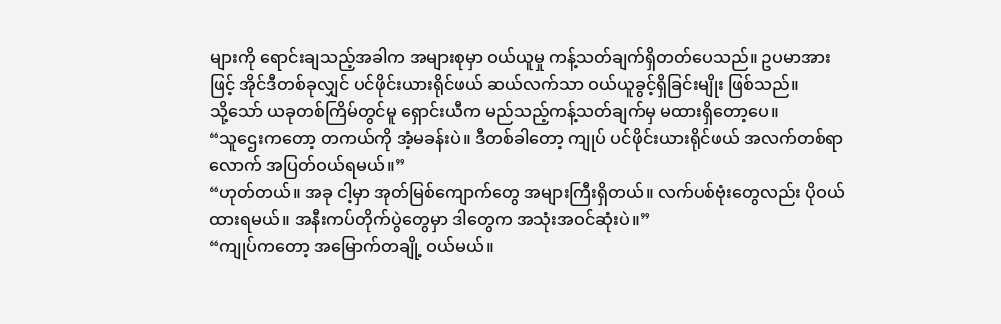များကို ရောင်းချသည့်အခါက အများစုမှာ ဝယ်ယူမှု ကန့်သတ်ချက်ရှိတတ်ပေသည်။ ဥပမာအားဖြင့် အိုင်ဒီတစ်ခုလျှင် ပင်ဖိုင်းယားရိုင်ဖယ် ဆယ်လက်သာ ဝယ်ယူခွင့်ရှိခြင်းမျိုး ဖြစ်သည်။
သို့သော် ယခုတစ်ကြိမ်တွင်မူ ရှောင်းယီက မည်သည့်ကန့်သတ်ချက်မှ မထားရှိတော့ပေ။
“သူဌေးကတော့ တကယ်ကို အံ့မခန်းပဲ။ ဒီတစ်ခါတော့ ကျုပ် ပင်ဖိုင်းယားရိုင်ဖယ် အလက်တစ်ရာလောက် အပြတ်ဝယ်ရမယ်။”
“ဟုတ်တယ်။ အခု ငါ့မှာ အုတ်မြစ်ကျောက်တွေ အများကြီးရှိတယ်။ လက်ပစ်ဗုံးတွေလည်း ပိုဝယ်ထားရမယ်။ အနီးကပ်တိုက်ပွဲတွေမှာ ဒါတွေက အသုံးအဝင်ဆုံးပဲ။”
“ကျုပ်ကတော့ အမြောက်တချို့ ဝယ်မယ်။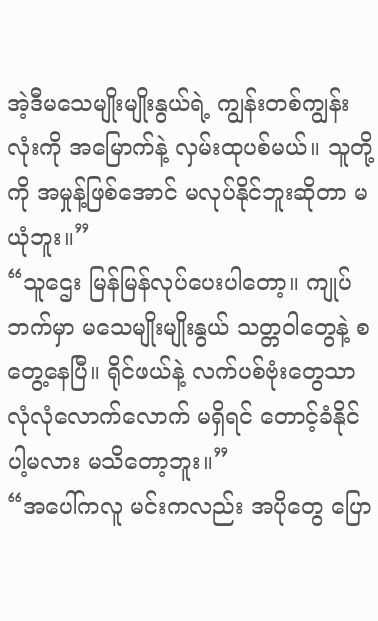အဲ့ဒီမသေမျိုးမျိုးနွယ်ရဲ့ ကျွန်းတစ်ကျွန်းလုံးကို အမြောက်နဲ့ လှမ်းထုပစ်မယ်။ သူတို့ကို အမှုန့်ဖြစ်အောင် မလုပ်နိုင်ဘူးဆိုတာ မယုံဘူး။”
“သူဌေး မြန်မြန်လုပ်ပေးပါတော့။ ကျုပ်ဘက်မှာ မသေမျိုးမျိုးနွယ် သတ္တဝါတွေနဲ့ စတွေ့နေပြီ။ ရိုင်ဖယ်နဲ့ လက်ပစ်ဗုံးတွေသာ လုံလုံလောက်လောက် မရှိရင် တောင့်ခံနိုင်ပါ့မလား မသိတော့ဘူး။”
“အပေါ်ကလူ မင်းကလည်း အပိုတွေ ပြော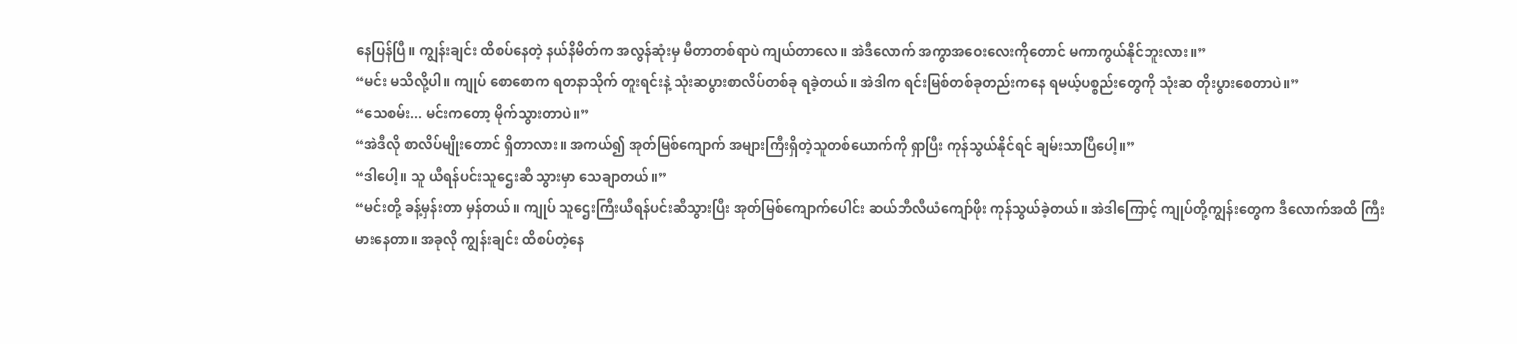နေပြန်ပြီ။ ကျွန်းချင်း ထိစပ်နေတဲ့ နယ်နိမိတ်က အလွန်ဆုံးမှ မီတာတစ်ရာပဲ ကျယ်တာလေ။ အဲဒီလောက် အကွာအဝေးလေးကိုတောင် မကာကွယ်နိုင်ဘူးလား။”
“မင်း မသိလို့ပါ။ ကျုပ် စောစောက ရတနာသိုက် တူးရင်းနဲ့ သုံးဆပွားစာလိပ်တစ်ခု ရခဲ့တယ်။ အဲဒါက ရင်းမြစ်တစ်ခုတည်းကနေ ရမယ့်ပစ္စည်းတွေကို သုံးဆ တိုးပွားစေတာပဲ။”
“သေစမ်း... မင်းကတော့ မိုက်သွားတာပဲ။”
“အဲဒီလို စာလိပ်မျိုးတောင် ရှိတာလား။ အကယ်၍ အုတ်မြစ်ကျောက် အများကြီးရှိတဲ့သူတစ်ယောက်ကို ရှာပြီး ကုန်သွယ်နိုင်ရင် ချမ်းသာပြီပေါ့။”
“ဒါပေါ့။ သူ ယီရန်ပင်းသူဌေးဆီ သွားမှာ သေချာတယ်။”
“မင်းတို့ ခန့်မှန်းတာ မှန်တယ်။ ကျုပ် သူဌေးကြီးယီရန်ပင်းဆီသွားပြီး အုတ်မြစ်ကျောက်ပေါင်း ဆယ်ဘီလီယံကျော်ဖိုး ကုန်သွယ်ခဲ့တယ်။ အဲဒါကြောင့် ကျုပ်တို့ကျွန်းတွေက ဒီလောက်အထိ ကြီးမားနေတာ။ အခုလို ကျွန်းချင်း ထိစပ်တဲ့နေ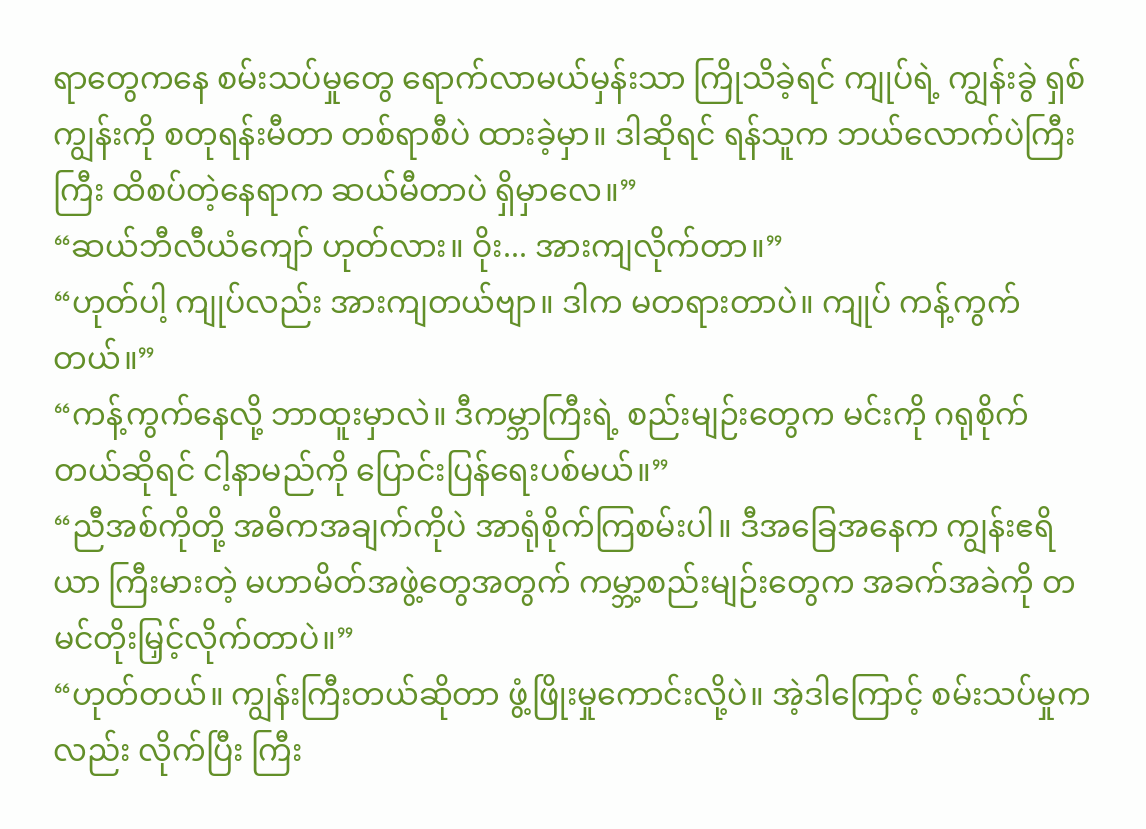ရာတွေကနေ စမ်းသပ်မှုတွေ ရောက်လာမယ်မှန်းသာ ကြိုသိခဲ့ရင် ကျုပ်ရဲ့ ကျွန်းခွဲ ရှစ်ကျွန်းကို စတုရန်းမီတာ တစ်ရာစီပဲ ထားခဲ့မှာ။ ဒါဆိုရင် ရန်သူက ဘယ်လောက်ပဲကြီးကြီး ထိစပ်တဲ့နေရာက ဆယ်မီတာပဲ ရှိမှာလေ။”
“ဆယ်ဘီလီယံကျော် ဟုတ်လား။ ဝိုး... အားကျလိုက်တာ။”
“ဟုတ်ပါ့ ကျုပ်လည်း အားကျတယ်ဗျာ။ ဒါက မတရားတာပဲ။ ကျုပ် ကန့်ကွက်တယ်။”
“ကန့်ကွက်နေလို့ ဘာထူးမှာလဲ။ ဒီကမ္ဘာကြီးရဲ့ စည်းမျဉ်းတွေက မင်းကို ဂရုစိုက်တယ်ဆိုရင် ငါ့နာမည်ကို ပြောင်းပြန်ရေးပစ်မယ်။”
“ညီအစ်ကိုတို့ အဓိကအချက်ကိုပဲ အာရုံစိုက်ကြစမ်းပါ။ ဒီအခြေအနေက ကျွန်းဧရိယာ ကြီးမားတဲ့ မဟာမိတ်အဖွဲ့တွေအတွက် ကမ္ဘာ့စည်းမျဉ်းတွေက အခက်အခဲကို တမင်တိုးမြှင့်လိုက်တာပဲ။”
“ဟုတ်တယ်။ ကျွန်းကြီးတယ်ဆိုတာ ဖွံ့ဖြိုးမှုကောင်းလို့ပဲ။ အဲ့ဒါကြောင့် စမ်းသပ်မှုကလည်း လိုက်ပြီး ကြီး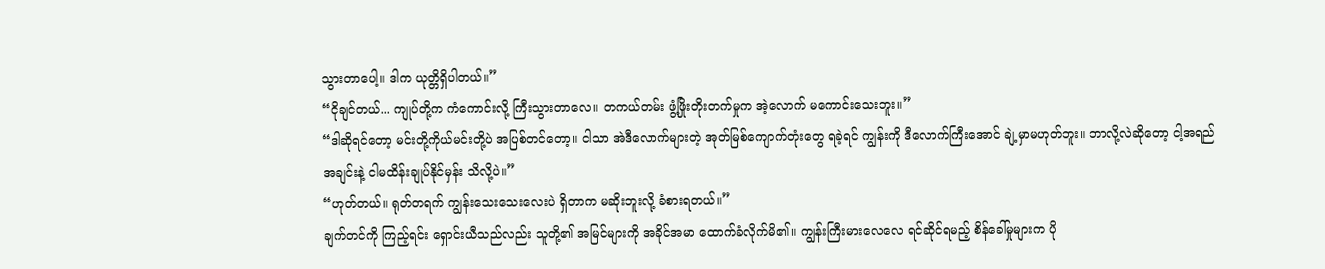သွားတာပေါ့။ ဒါက ယုတ္တိရှိပါတယ်။”
“ငိုချင်တယ်... ကျုပ်တို့က ကံကောင်းလို့ ကြီးသွားတာလေ။ တကယ်တမ်း ဖွံ့ဖြိုးတိုးတက်မှုက အဲ့လောက် မကောင်းသေးဘူး။”
“ဒါဆိုရင်တော့ မင်းတို့ကိုယ်မင်းတို့ပဲ အပြစ်တင်တော့။ ငါသာ အဲဒီလောက်များတဲ့ အုတ်မြစ်ကျောက်တုံးတွေ ရခဲ့ရင် ကျွန်းကို ဒီလောက်ကြီးအောင် ချဲ့မှာမဟုတ်ဘူး။ ဘာလို့လဲဆိုတော့ ငါ့အရည်အချင်းနဲ့ ငါမထိန်းချုပ်နိုင်မှန်း သိလို့ပဲ။”
“ဟုတ်တယ်။ ရုတ်တရက် ကျွန်းသေးသေးလေးပဲ ရှိတာက မဆိုးဘူးလို့ ခံစားရတယ်။”
ချက်တင်ကို ကြည့်ရင်း ရှောင်းယီသည်လည်း သူတို့၏ အမြင်များကို အခိုင်အမာ ထောက်ခံလိုက်မိ၏။ ကျွန်းကြီးမားလေလေ ရင်ဆိုင်ရမည့် စိန်ခေါ်မှုများက ပို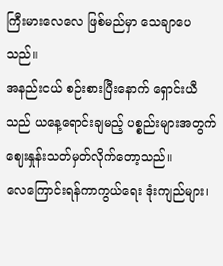ကြီးမားလေလေ ဖြစ်မည်မှာ သေချာပေသည်။
အနည်းငယ် စဉ်းစားပြီးနောက် ရှောင်းယီသည် ယနေ့ရောင်းချမည့် ပစ္စည်းများအတွက် ဈေးနှုန်းသတ်မှတ်လိုက်တော့သည်။
လေကြောင်းရန်ကာကွယ်ရေး ဒုံးကျည်များ၊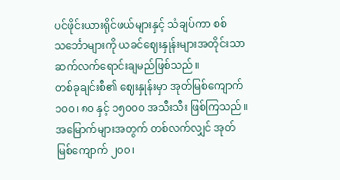ပင်ဖိုင်းယားရိုင်ဖယ်များနှင့် သံချပ်ကာ စစ်သင်္ဘောများကို ယခင်ဈေးနှုန်းများအတိုင်းသာ ဆက်လက်ရောင်းချမည်ဖြစ်သည်။
တစ်ခုချင်းစီ၏ ဈေးနှုန်းမှာ အုတ်မြစ်ကျောက် ၁၀၀၊ ၈၀ နှင့် ၁၅၀၀၀ အသီးသီး ဖြစ်ကြသည်။
အမြောက်များအတွက် တစ်လက်လျှင် အုတ်မြစ်ကျောက် ၂၀၀၊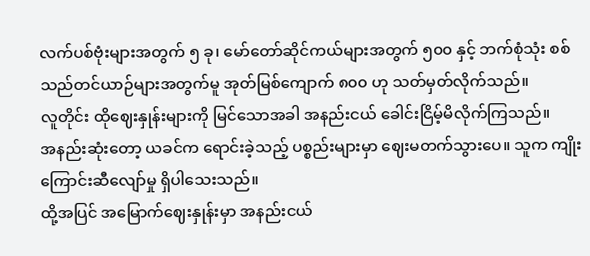လက်ပစ်ဗုံးများအတွက် ၅ ခု၊ မော်တော်ဆိုင်ကယ်များအတွက် ၅၀၀ နှင့် ဘက်စုံသုံး စစ်သည်တင်ယာဉ်များအတွက်မူ အုတ်မြစ်ကျောက် ၈၀၀ ဟု သတ်မှတ်လိုက်သည်။
လူတိုင်း ထိုဈေးနှုန်းများကို မြင်သောအခါ အနည်းငယ် ခေါင်းငြိမ့်မိလိုက်ကြသည်။
အနည်းဆုံးတော့ ယခင်က ရောင်းခဲ့သည့် ပစ္စည်းများမှာ ဈေးမတက်သွားပေ။ သူက ကျိုးကြောင်းဆီလျော်မှု ရှိပါသေးသည်။
ထို့အပြင် အမြောက်ဈေးနှုန်းမှာ အနည်းငယ်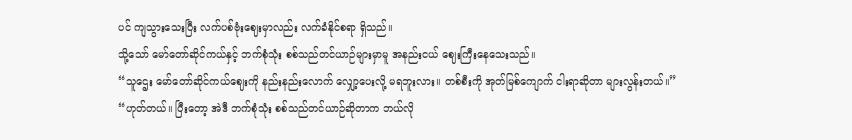ပင် ကျသွားသေးပြီး လက်ပစ်ဗုံးဈေးမှာလည်း လက်ခံနိုင်စရာ ရှိသည်။
သို့သော် မော်တော်ဆိုင်ကယ်နှင့် ဘက်စုံသုံး စစ်သည်တင်ယာဉ်များမှာမူ အနည်းငယ် ဈေးကြီးနေသေးသည်။
“သူဌေး မော်တော်ဆိုင်ကယ်ဈေးကို နည်းနည်းလောက် လျှော့ပေးလို့ မရဘူးလား။ တစ်စီးကို အုတ်မြစ်ကျောက် ငါးရာဆိုတာ များလွန်းတယ်။”
“ဟုတ်တယ်။ ပြီးတော့ အဲဒီ ဘက်စုံသုံး စစ်သည်တင်ယာဉ်ဆိုတာက ဘယ်လို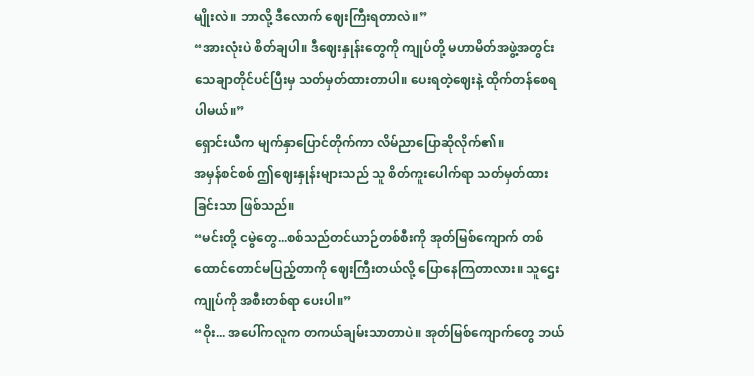မျိုးလဲ။ ဘာလို့ ဒီလောက် ဈေးကြီးရတာလဲ။”
“အားလုံးပဲ စိတ်ချပါ။ ဒီဈေးနှုန်းတွေကို ကျုပ်တို့ မဟာမိတ်အဖွဲ့အတွင်း သေချာတိုင်ပင်ပြီးမှ သတ်မှတ်ထားတာပါ။ ပေးရတဲ့ဈေးနဲ့ ထိုက်တန်စေရပါမယ်။”
ရှောင်းယီက မျက်နှာပြောင်တိုက်ကာ လိမ်ညာပြောဆိုလိုက်၏။
အမှန်စင်စစ် ဤဈေးနှုန်းများသည် သူ စိတ်ကူးပေါက်ရာ သတ်မှတ်ထားခြင်းသာ ဖြစ်သည်။
“မင်းတို့ ငမွဲတွေ...စစ်သည်တင်ယာဉ်တစ်စီးကို အုတ်မြစ်ကျောက် တစ်ထောင်တောင်မပြည့်တာကို ဈေးကြီးတယ်လို့ ပြောနေကြတာလား။ သူဌေး ကျုပ်ကို အစီးတစ်ရာ ပေးပါ။”
“ဝိုး... အပေါ်ကလူက တကယ်ချမ်းသာတာပဲ။ အုတ်မြစ်ကျောက်တွေ ဘယ်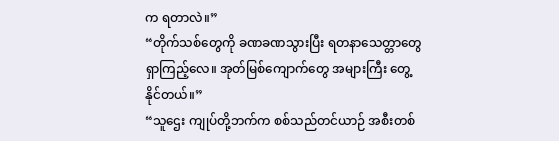က ရတာလဲ။”
“တိုက်သစ်တွေကို ခဏခဏသွားပြီး ရတနာသေတ္တာတွေ ရှာကြည့်လေ။ အုတ်မြစ်ကျောက်တွေ အများကြီး တွေ့နိုင်တယ်။”
“သူဌေး ကျုပ်တို့ဘက်က စစ်သည်တင်ယာဉ် အစီးတစ်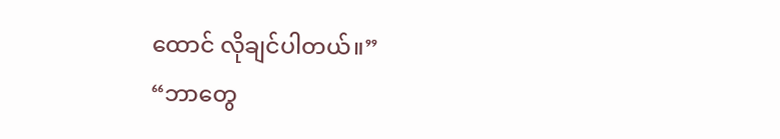ထောင် လိုချင်ပါတယ်။”
“ဘာတွေ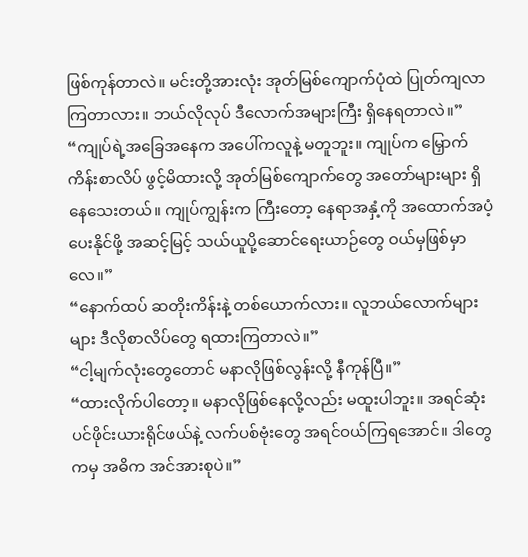ဖြစ်ကုန်တာလဲ။ မင်းတို့အားလုံး အုတ်မြစ်ကျောက်ပုံထဲ ပြုတ်ကျလာကြတာလား။ ဘယ်လိုလုပ် ဒီလောက်အများကြီး ရှိနေရတာလဲ။”
“ကျုပ်ရဲ့အခြေအနေက အပေါ်ကလူနဲ့ မတူဘူး။ ကျုပ်က မြှောက်ကိန်းစာလိပ် ဖွင့်မိထားလို့ အုတ်မြစ်ကျောက်တွေ အတော်များများ ရှိနေသေးတယ်။ ကျုပ်ကျွန်းက ကြီးတော့ နေရာအနှံ့ကို အထောက်အပံ့ပေးနိုင်ဖို့ အဆင့်မြင့် သယ်ယူပို့ဆောင်ရေးယာဉ်တွေ ဝယ်မှဖြစ်မှာလေ။”
“နောက်ထပ် ဆတိုးကိန်းနဲ့ တစ်ယောက်လား။ လူဘယ်လောက်များများ ဒီလိုစာလိပ်တွေ ရထားကြတာလဲ။”
“ငါ့မျက်လုံးတွေတောင် မနာလိုဖြစ်လွန်းလို့ နီကုန်ပြီ။”
“ထားလိုက်ပါတော့။ မနာလိုဖြစ်နေလို့လည်း မထူးပါဘူး။ အရင်ဆုံး ပင်ဖိုင်းယားရိုင်ဖယ်နဲ့ လက်ပစ်ဗုံးတွေ အရင်ဝယ်ကြရအောင်။ ဒါတွေကမှ အဓိက အင်အားစုပဲ။”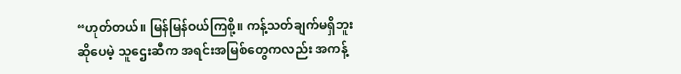“ဟုတ်တယ်။ မြန်မြန်ဝယ်ကြစို့။ ကန့်သတ်ချက်မရှိဘူးဆိုပေမဲ့ သူဌေးဆီက အရင်းအမြစ်တွေကလည်း အကန့်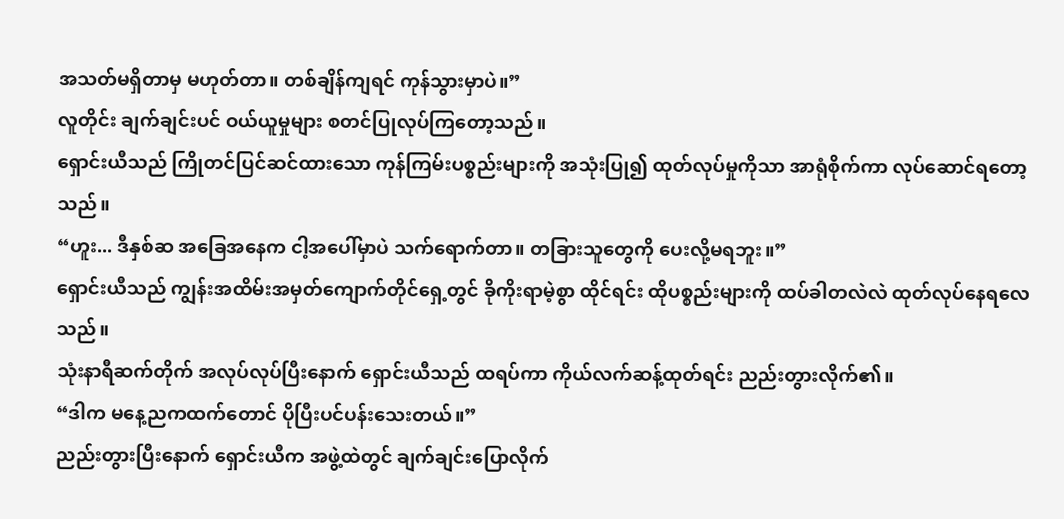အသတ်မရှိတာမှ မဟုတ်တာ။ တစ်ချိန်ကျရင် ကုန်သွားမှာပဲ။”
လူတိုင်း ချက်ချင်းပင် ဝယ်ယူမှုများ စတင်ပြုလုပ်ကြတော့သည်။
ရှောင်းယီသည် ကြိုတင်ပြင်ဆင်ထားသော ကုန်ကြမ်းပစ္စည်းများကို အသုံးပြု၍ ထုတ်လုပ်မှုကိုသာ အာရုံစိုက်ကာ လုပ်ဆောင်ရတော့သည်။
“ဟူး... ဒီနှစ်ဆ အခြေအနေက ငါ့အပေါ်မှာပဲ သက်ရောက်တာ။ တခြားသူတွေကို ပေးလို့မရဘူး။”
ရှောင်းယီသည် ကျွန်းအထိမ်းအမှတ်ကျောက်တိုင်ရှေ့တွင် ခိုကိုးရာမဲ့စွာ ထိုင်ရင်း ထိုပစ္စည်းများကို ထပ်ခါတလဲလဲ ထုတ်လုပ်နေရလေသည်။
သုံးနာရီဆက်တိုက် အလုပ်လုပ်ပြီးနောက် ရှောင်းယီသည် ထရပ်ကာ ကိုယ်လက်ဆန့်ထုတ်ရင်း ညည်းတွားလိုက်၏။
“ဒါက မနေ့ညကထက်တောင် ပိုပြီးပင်ပန်းသေးတယ်။”
ညည်းတွားပြီးနောက် ရှောင်းယီက အဖွဲ့ထဲတွင် ချက်ချင်းပြောလိုက်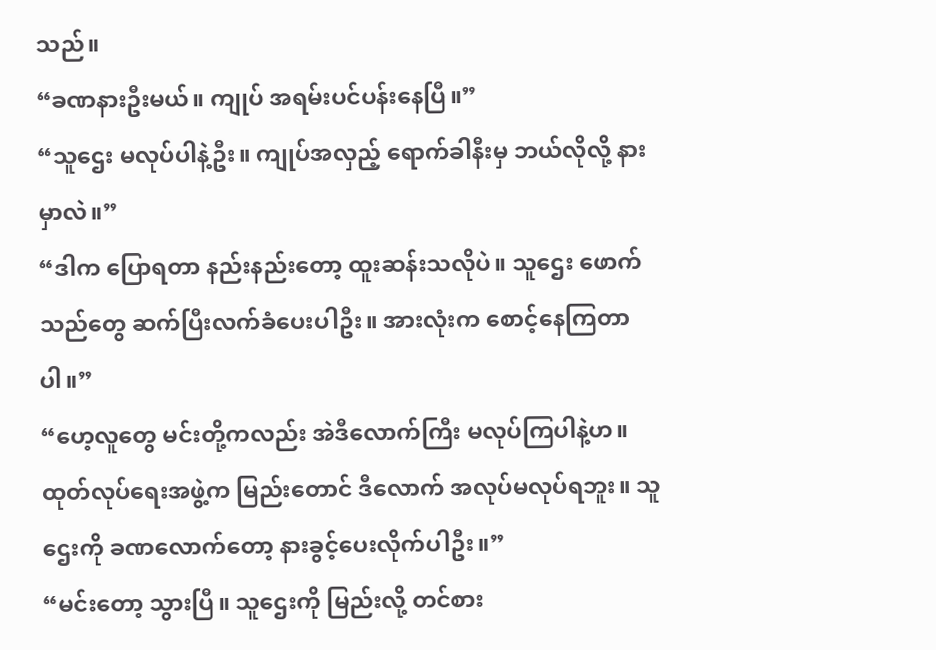သည်။
“ခဏနားဦးမယ်။ ကျုပ် အရမ်းပင်ပန်းနေပြီ။”
“သူဌေး မလုပ်ပါနဲ့ဦး။ ကျုပ်အလှည့် ရောက်ခါနီးမှ ဘယ်လိုလို့ နားမှာလဲ။”
“ဒါက ပြောရတာ နည်းနည်းတော့ ထူးဆန်းသလိုပဲ။ သူဌေး ဖောက်သည်တွေ ဆက်ပြီးလက်ခံပေးပါဦး။ အားလုံးက စောင့်နေကြတာပါ။”
“ဟေ့လူတွေ မင်းတို့ကလည်း အဲဒီလောက်ကြီး မလုပ်ကြပါနဲ့ဟ။ ထုတ်လုပ်ရေးအဖွဲ့က မြည်းတောင် ဒီလောက် အလုပ်မလုပ်ရဘူး။ သူဌေးကို ခဏလောက်တော့ နားခွင့်ပေးလိုက်ပါဦး။”
“မင်းတော့ သွားပြီ။ သူဌေးကို မြည်းလို့ တင်စား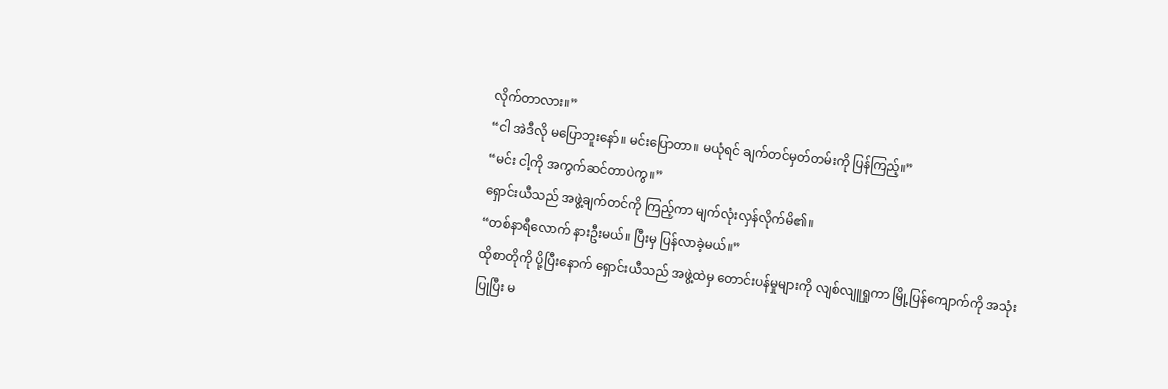လိုက်တာလား။”
“ငါ အဲဒီလို မပြောဘူးနော်။ မင်းပြောတာ။ မယုံရင် ချက်တင်မှတ်တမ်းကို ပြန်ကြည့်။”
“မင်း ငါ့ကို အကွက်ဆင်တာပဲကွ။”
ရှောင်းယီသည် အဖွဲ့ချက်တင်ကို ကြည့်ကာ မျက်လုံးလှန်လိုက်မိ၏။
“တစ်နာရီလောက် နားဦးမယ်။ ပြီးမှ ပြန်လာခဲ့မယ်။”
ထိုစာတိုကို ပို့ပြီးနောက် ရှောင်းယီသည် အဖွဲ့ထဲမှ တောင်းပန်မှုများကို လျစ်လျူရှုကာ မြို့ပြန်ကျောက်ကို အသုံးပြုပြီး မ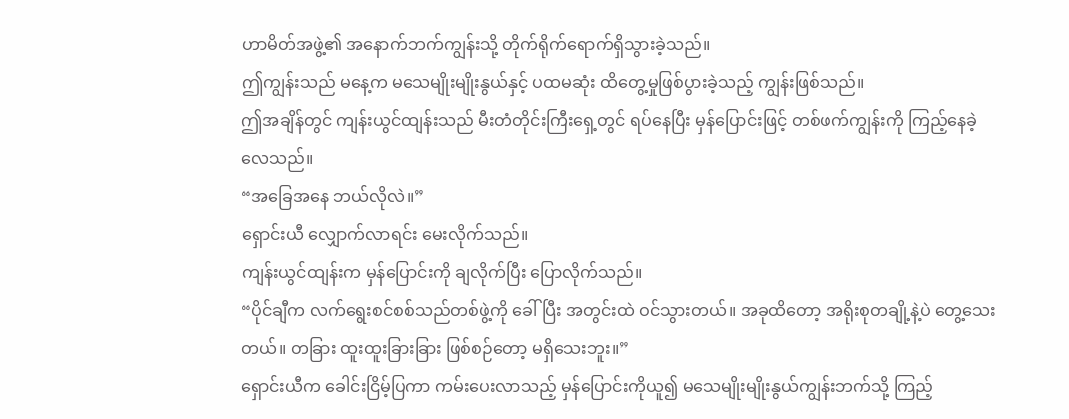ဟာမိတ်အဖွဲ့၏ အနောက်ဘက်ကျွန်းသို့ တိုက်ရိုက်ရောက်ရှိသွားခဲ့သည်။
ဤကျွန်းသည် မနေ့က မသေမျိုးမျိုးနွယ်နှင့် ပထမဆုံး ထိတွေ့မှုဖြစ်ပွားခဲ့သည့် ကျွန်းဖြစ်သည်။
ဤအချိန်တွင် ကျန်းယွင်ထျန်းသည် မီးတံတိုင်းကြီးရှေ့တွင် ရပ်နေပြီး မှန်ပြောင်းဖြင့် တစ်ဖက်ကျွန်းကို ကြည့်နေခဲ့လေသည်။
“အခြေအနေ ဘယ်လိုလဲ။”
ရှောင်းယီ လျှောက်လာရင်း မေးလိုက်သည်။
ကျန်းယွင်ထျန်းက မှန်ပြောင်းကို ချလိုက်ပြီး ပြောလိုက်သည်။
“ပိုင်ချီက လက်ရွေးစင်စစ်သည်တစ်ဖွဲ့ကို ခေါ်ပြီး အတွင်းထဲ ဝင်သွားတယ်။ အခုထိတော့ အရိုးစုတချို့နဲ့ပဲ တွေ့သေးတယ်။ တခြား ထူးထူးခြားခြား ဖြစ်စဉ်တော့ မရှိသေးဘူး။”
ရှောင်းယီက ခေါင်းငြိမ့်ပြကာ ကမ်းပေးလာသည့် မှန်ပြောင်းကိုယူ၍ မသေမျိုးမျိုးနွယ်ကျွန်းဘက်သို့ ကြည့်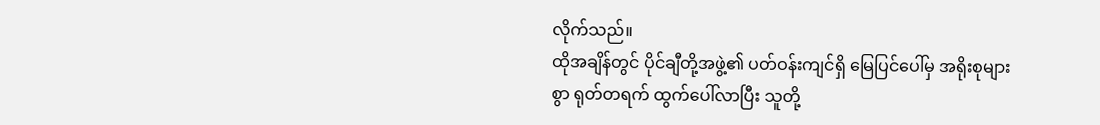လိုက်သည်။
ထိုအချိန်တွင် ပိုင်ချီတို့အဖွဲ့၏ ပတ်ဝန်းကျင်ရှိ မြေပြင်ပေါ်မှ အရိုးစုများစွာ ရုတ်တရက် ထွက်ပေါ်လာပြီး သူတို့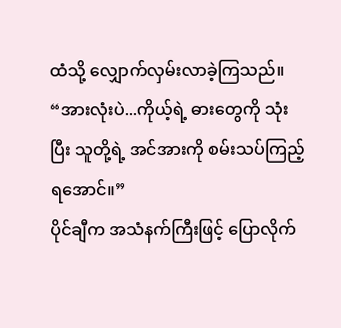ထံသို့ လျှောက်လှမ်းလာခဲ့ကြသည်။
“အားလုံးပဲ...ကိုယ့်ရဲ့ ဓားတွေကို သုံးပြီး သူတို့ရဲ့ အင်အားကို စမ်းသပ်ကြည့်ရအောင်။”
ပိုင်ချီက အသံနက်ကြီးဖြင့် ပြောလိုက်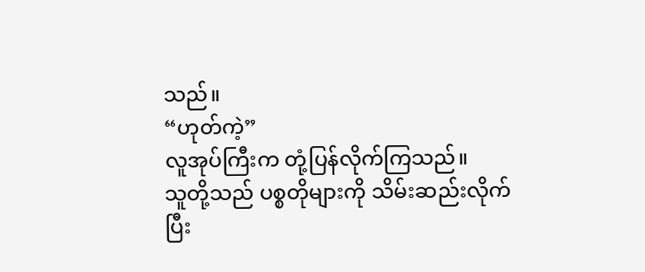သည်။
“ဟုတ်ကဲ့”
လူအုပ်ကြီးက တုံ့ပြန်လိုက်ကြသည်။
သူတို့သည် ပစ္စတိုများကို သိမ်းဆည်းလိုက်ပြီး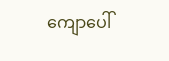ကျောပေါ်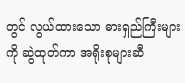တွင် လွယ်ထားသော ဓားရှည်ကြီးများကို ဆွဲထုတ်ကာ အရိုးစုများဆီ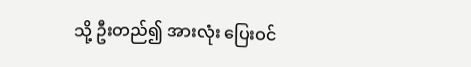သို့ ဦးတည်၍ အားလုံး ပြေးဝင်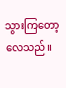သွားကြတော့လေသည်။